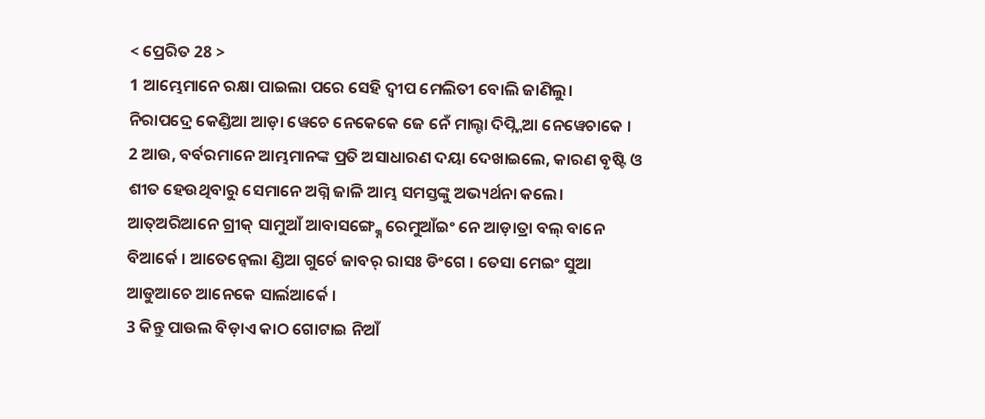< ପ୍ରେରିତ 28 >
1 ଆମ୍ଭେମାନେ ରକ୍ଷା ପାଇଲା ପରେ ସେହି ଦ୍ୱୀପ ମେଲିତୀ ବୋଲି ଜାଣିଲୁ।
ନିରାପଦ୍ରେ କେଣ୍ଡିଆ ଆଡ଼ା ୱେଚେ ନେକେକେ ଜେ ନେଁ ମାଲ୍ଟା ଦିପ୍ନ୍ନିଆ ନେୱେଚାକେ ।
2 ଆଉ, ବର୍ବରମାନେ ଆମ୍ଭମାନଙ୍କ ପ୍ରତି ଅସାଧାରଣ ଦୟା ଦେଖାଇଲେ, କାରଣ ବୃଷ୍ଟି ଓ ଶୀତ ହେଉଥିବାରୁ ସେମାନେ ଅଗ୍ନି ଜାଳି ଆମ୍ଭ ସମସ୍ତଙ୍କୁ ଅଭ୍ୟର୍ଥନା କଲେ।
ଆତ୍ଅରିଆନେ ଗ୍ରୀକ୍ ସାମୁଆଁ ଆବାସଙ୍ଗ୍କ୍ନେ ରେମୁଆଁଇଂ ନେ ଆଡ଼ାତ୍ରା ବଲ୍ ବାନେ ବିଆର୍କେ । ଆତେନ୍ବେଲା ଣ୍ଡିଆ ଗୁର୍ଚେ ଜାବର୍ ରାସଃ ଡିଂଗେ । ତେସା ମେଇଂ ସୁଆ ଆଡୁଆଚେ ଆନେକେ ସାର୍ଲଆର୍କେ ।
3 କିନ୍ତୁ ପାଉଲ ବିଡ଼ାଏ କାଠ ଗୋଟାଇ ନିଆଁ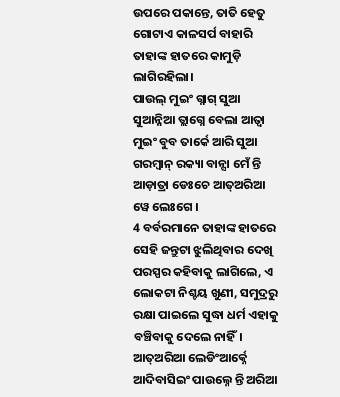ଉପରେ ପକାନ୍ତେ, ତାତି ହେତୁ ଗୋଟାଏ କାଳସର୍ପ ବାହାରି ତାହାଙ୍କ ହାତରେ କାମୁଡ଼ି ଲାଗିରହିଲା।
ପାଉଲ୍ ମୁଇଂ ଗ୍ନାଗ୍ ସୁଆ ସୁଆନ୍ନିଆ ତ୍ଲାଗ୍ନେ ବେଲା ଆତ୍ବା ମୁଇଂ ବୁବ ତାର୍କେ ଆରି ସୁଆ ଗରମ୍ବାନ୍ ରକ୍ୟା ବାନ୍ସା ମେଁ ନ୍ତି ଆଡ଼ାତ୍ରା ଡେଃଚେ ଆତ୍ଅରିଆ ୱେ ଲେଃଗେ ।
4 ବର୍ବରମାନେ ତାହାଙ୍କ ହାତରେ ସେହି ଜନ୍ତୁଟା ଝୁଲିଥିବାର ଦେଖି ପରସ୍ପର କହିବାକୁ ଲାଗିଲେ, ଏ ଲୋକଟା ନିଶ୍ଚୟ ଖୁଣୀ, ସମୁଦ୍ରରୁ ରକ୍ଷା ପାଇଲେ ସୁଦ୍ଧା ଧର୍ମ ଏହାକୁ ବଞ୍ଚିବାକୁ ଦେଲେ ନାହିଁ।
ଆତ୍ଅରିଆ ଲେଡିଂଆର୍କ୍ନେ ଆଦିବାସିଇଂ ପାଉଲ୍ନେ ନ୍ତି ଅରିଆ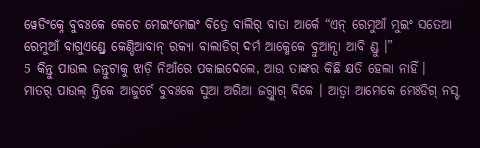ୱେଡିଂକ୍ନେ ବୁବଃକେ କେଚେ ମେଇଂମେଇଂ ବିତ୍ରେ ବାଲିର୍ ବାତା ଆର୍କେ “ଏନ୍ ରେମୁଆଁ ମୁଇଂ ସତେଆ ରେମୁଆଁ ବାଗୁଏଣ୍ଡ୍ରେ କେଣ୍ଡିଆବାନ୍ ରକ୍ୟା ବାଲାଡିଗ୍ ଦର୍ମ ଆକ୍ମେକେ ବ୍ରୁଆନ୍ସା ଆବି ଣ୍ଡୁ ।”
5 କିନ୍ତୁ ପାଉଲ ଜନ୍ତୁଟାକୁ ଝାଡ଼ି ନିଆଁରେ ପକାଇଦେଲେ, ଆଉ ତାଙ୍କର କିଛି କ୍ଷତି ହେଲା ନାହିଁ।
ମାତର୍ ପାଉଲ୍ ନ୍ତିକେ ଆଜୁର୍ଚେ ବୁବଃକେ ସୁଆ ଅରିଆ ଜଗ୍ତ୍ଲାଗ୍ ବିକେ । ଆତ୍ବା ଆମେକେ ମେଃଡିଗ୍ ନସ୍ଟ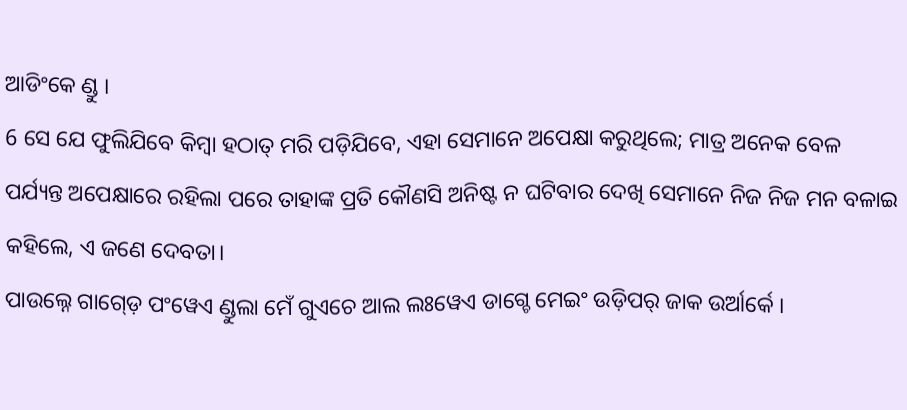ଆଡିଂକେ ଣ୍ଡୁ ।
6 ସେ ଯେ ଫୁଲିଯିବେ କିମ୍ବା ହଠାତ୍ ମରି ପଡ଼ିଯିବେ, ଏହା ସେମାନେ ଅପେକ୍ଷା କରୁଥିଲେ; ମାତ୍ର ଅନେକ ବେଳ ପର୍ଯ୍ୟନ୍ତ ଅପେକ୍ଷାରେ ରହିଲା ପରେ ତାହାଙ୍କ ପ୍ରତି କୌଣସି ଅନିଷ୍ଟ ନ ଘଟିବାର ଦେଖି ସେମାନେ ନିଜ ନିଜ ମନ ବଳାଇ କହିଲେ, ଏ ଜଣେ ଦେବତା।
ପାଉଲ୍ନେ ଗାଗ୍ଡ଼େ ପଂୱେଏ ଣ୍ଡୁଲା ମେଁ ଗୁଏଚେ ଆଲ ଲଃୱେଏ ଡାଗ୍ଚେ ମେଇଂ ଉଡ଼ିପର୍ ଜାକ ଉର୍ଆର୍କେ ।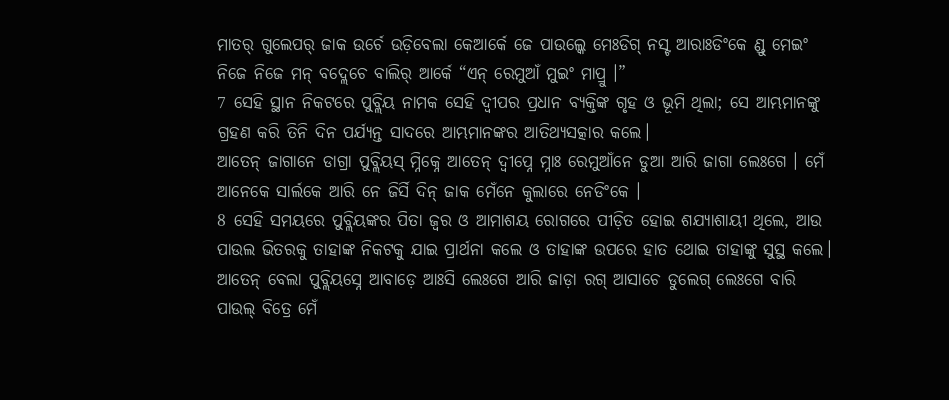ମାତର୍ ଗୁଲେପର୍ ଜାକ ଉର୍ଚେ ଉଡ଼ିବେଲା କେଆର୍କେ ଜେ ପାଉଲ୍କେ ମେଃଡିଗ୍ ନସ୍ଟ ଆରାଃଡିଂକେ ଣ୍ଡୁ ମେଇଂ ନିଜେ ନିଜେ ମନ୍ ବଦ୍ଲେଚେ ବାଲିର୍ ଆର୍କେ “ଏନ୍ ରେମୁଆଁ ମୁଇଂ ମାପ୍ରୁ ।”
7 ସେହି ସ୍ଥାନ ନିକଟରେ ପୁବ୍ଲିୟ ନାମକ ସେହି ଦ୍ୱୀପର ପ୍ରଧାନ ବ୍ୟକ୍ତିଙ୍କ ଗୃହ ଓ ଭୂମି ଥିଲା; ସେ ଆମ୍ଭମାନଙ୍କୁ ଗ୍ରହଣ କରି ତିନି ଦିନ ପର୍ଯ୍ୟନ୍ତ ସାଦରେ ଆମ୍ଭମାନଙ୍କର ଆତିଥ୍ୟସତ୍କାର କଲେ।
ଆତେନ୍ ଜାଗାନେ ଡାଗ୍ରା ପୁବ୍ଲିୟସ୍ ମ୍ନିକ୍ନେ ଆତେନ୍ ଦ୍ୱୀପ୍ନେ ମ୍ନାଃ ରେମୁଆଁନେ ଡୁଆ ଆରି ଜାଗା ଲେଃଗେ । ମେଁ ଆନେକେ ସାର୍ଲକେ ଆରି ନେ ଜିର୍ସି ଦିନ୍ ଜାକ ମେଁନେ କୁଲାରେ ନେଡିଂକେ ।
8 ସେହି ସମୟରେ ପୁବ୍ଲିୟଙ୍କର ପିତା ଜ୍ୱର ଓ ଆମାଶୟ ରୋଗରେ ପୀଡ଼ିତ ହୋଇ ଶଯ୍ୟାଶାୟୀ ଥିଲେ, ଆଉ ପାଉଲ ଭିତରକୁ ତାହାଙ୍କ ନିକଟକୁ ଯାଇ ପ୍ରାର୍ଥନା କଲେ ଓ ତାହାଙ୍କ ଉପରେ ହାତ ଥୋଇ ତାହାଙ୍କୁ ସୁସ୍ଥ କଲେ।
ଆତେନ୍ ବେଲା ପୁବ୍ଲିୟସ୍ନେ ଆବାଡ଼େ ଆଃସି ଲେଃଗେ ଆରି ଜାଡ଼ା ରଗ୍ ଆସାଚେ ଡୁଲେଗ୍ ଲେଃଗେ ବାରି ପାଉଲ୍ ବିତ୍ରେ ମେଁ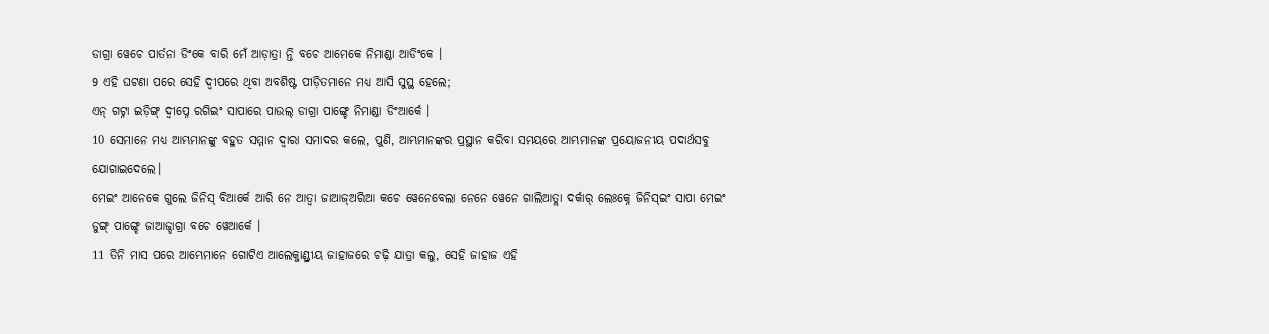ଡାଗ୍ରା ୱେଚେ ପାର୍ତନା ଡିଂକେ ବାରି ମେଁ ଆଡ଼ାତ୍ରା ନ୍ତି ବଚେ ଆମେକେ ନିମାଣ୍ଡା ଆଡିଂକେ ।
9 ଏହି ଘଟଣା ପରେ ସେହି ଦ୍ୱୀପରେ ଥିବା ଅବଶିଷ୍ଟ ପୀଡ଼ିତମାନେ ମଧ୍ୟ ଆସି ସୁସ୍ଥ ହେଲେ;
ଏନ୍ ଗଟ୍ନା ଇଡ଼ିଙ୍ଗ୍ ଦ୍ୱୀପ୍ନେ ରଗିଇଂ ସାପାରେ ପାଉଲ୍ ଡାଗ୍ରା ପାଙ୍ଗ୍ଚେ ନିମାଣ୍ଡା ଡିଂଆର୍କେ ।
10 ସେମାନେ ମଧ୍ୟ ଆମ୍ଭମାନଙ୍କୁ ବହୁତ ସମ୍ମାନ ଦ୍ୱାରା ସମାଦର କଲେ, ପୁଣି, ଆମ୍ଭମାନଙ୍କର ପ୍ରସ୍ଥାନ କରିବା ସମୟରେ ଆମ୍ଭମାନଙ୍କ ପ୍ରୟୋଜନୀୟ ପଦାର୍ଥସବୁ ଯୋଗାଇଦେଲେ।
ମେଇଂ ଆନେକେ ଗୁଲେ ଜିନିସ୍ ବିଆର୍କେ ଆରି ନେ ଆତ୍ବା ଜାଆଜ୍ଅରିଆ କଚେ ୱେନେବେଲା ନେନେ ୱେନେ ଗାଲିଆତ୍ଲା ଦର୍କାର୍ ଲେଃକ୍ନେ ଜିନିସ୍ଇଂ ସାପା ମେଇଂ ଡୁଙ୍ଗ୍ ପାଙ୍ଗ୍ଚେ ଜାଆଜ୍ଡାଗ୍ରା ବଚେ ୱେଆର୍କେ ।
11 ତିନି ମାସ ପରେ ଆମ୍ଭେମାନେ ଗୋଟିଏ ଆଲେକ୍ଜାଣ୍ଡ୍ରୀୟ ଜାହାଜରେ ଚଢ଼ି ଯାତ୍ରା କଲୁ, ସେହି ଜାହାଜ ଏହି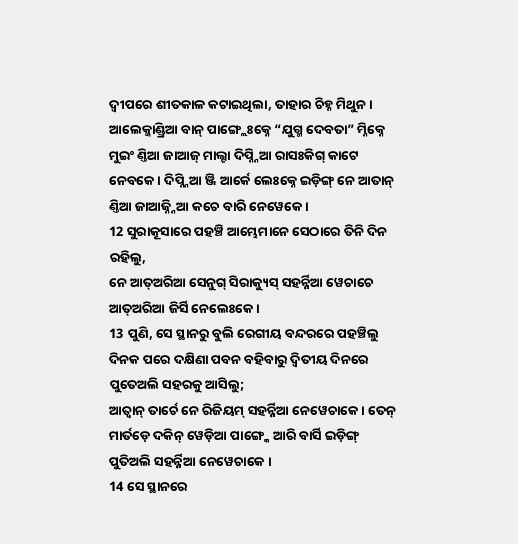ଦ୍ୱୀପରେ ଶୀତକାଳ କଟାଇଥିଲା, ତାହାର ଚିହ୍ନ ମିଥୁନ।
ଆଲେକ୍ଜାଣ୍ଡ୍ରିଆ ବାନ୍ ପାଙ୍ଗ୍ଲେଃକ୍ନେ “ଯୁଗ୍ମ ଦେବତା” ମ୍ନିକ୍ନେ ମୁଇଂ ଣ୍ତିଆ ଜାଆଜ୍ ମାଲ୍ଟା ଦିପ୍ନ୍ନିଆ ରାସଃକିଗ୍ କାଟେ ନେବକେ । ଦିପ୍ନ୍ନିଆ ଞ୍ଜି ଆର୍କେ ଲେଃକ୍ନେ ଇଡ଼ିଙ୍ଗ୍ ନେ ଆତାନ୍ ଣ୍ତିଆ ଜାଆଜ୍ନ୍ନିଆ କଚେ ବାରି ନେୱେକେ ।
12 ସୁରାକୂସାରେ ପହଞ୍ଚି ଆମ୍ଭେମାନେ ସେଠାରେ ତିନି ଦିନ ରହିଲୁ,
ନେ ଆତ୍ଅରିଆ ସେନୁଗ୍ ସିରାକ୍ୟୁସ୍ ସହର୍ନ୍ନିଆ ୱେଚାଚେ ଆତ୍ଅରିଆ ଜିର୍ସି ନେଲେଃକେ ।
13 ପୁଣି, ସେ ସ୍ଥାନରୁ ବୁଲି ରେଗୀୟ ବନ୍ଦରରେ ପହଞ୍ଚିଲୁ ଦିନକ ପରେ ଦକ୍ଷିଣା ପବନ ବହିବାରୁ ଦ୍ୱିତୀୟ ଦିନରେ ପୁତେଅଲି ସହରକୁ ଆସିଲୁ;
ଆତ୍ବାନ୍ ତାର୍ଚେ ନେ ରିଜିୟମ୍ ସହର୍ନ୍ନିଆ ନେୱେଚାକେ । ତେନ୍ ମାର୍ତଡ଼େ ଦକିନ୍ ୱେଡ଼ିଆ ପାଙ୍ଗ୍କେ ଆରି ବାର୍ସି ଇଡ଼ିଙ୍ଗ୍ ପୁତିଅଲି ସହର୍ନ୍ନିଆ ନେୱେଚାକେ ।
14 ସେ ସ୍ଥାନରେ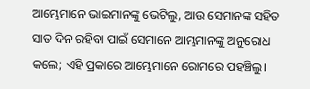ଆମ୍ଭେମାନେ ଭାଇମାନଙ୍କୁ ଭେଟିଲୁ, ଆଉ ସେମାନଙ୍କ ସହିତ ସାତ ଦିନ ରହିବା ପାଇଁ ସେମାନେ ଆମ୍ଭମାନଙ୍କୁ ଅନୁରୋଧ କଲେ; ଏହି ପ୍ରକାରେ ଆମ୍ଭେମାନେ ରୋମରେ ପହଞ୍ଚିଲୁ।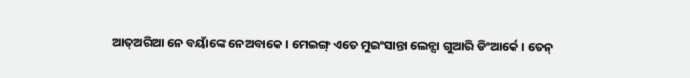ଆତ୍ଅରିଆ ନେ ବୟାଁଙ୍କେ ନେଅବାକେ । ମେଇଙ୍ଗ୍ ଏତେ ମୁଇଂସାନ୍ତା ଲେନ୍ସା ଗୁଆରି ଡିଂଆର୍କେ । ତେନ୍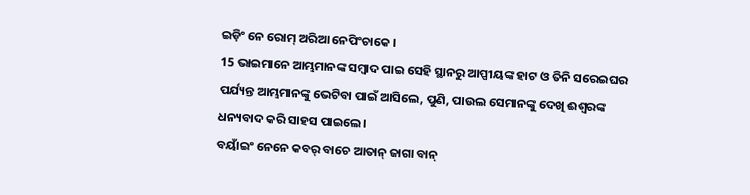ଇଡ଼ିଂ ନେ ରୋମ୍ ଅରିଆ ନେପିଂଚାକେ ।
15 ଭାଇମାନେ ଆମ୍ଭମାନଙ୍କ ସମ୍ବାଦ ପାଇ ସେହି ସ୍ଥାନରୁ ଆପ୍ପୀୟଙ୍କ ହାଟ ଓ ତିନି ସରେଇଘର ପର୍ଯ୍ୟନ୍ତ ଆମ୍ଭମାନଙ୍କୁ ଭେଟିବା ପାଇଁ ଆସିଲେ, ପୁଣି, ପାଉଲ ସେମାନଙ୍କୁ ଦେଖି ଈଶ୍ବରଙ୍କ ଧନ୍ୟବାଦ କରି ସାହସ ପାଇଲେ।
ବୟାଁଇଂ ନେନେ କବର୍ ବାଚେ ଆତାନ୍ ଜାଗା ବାନ୍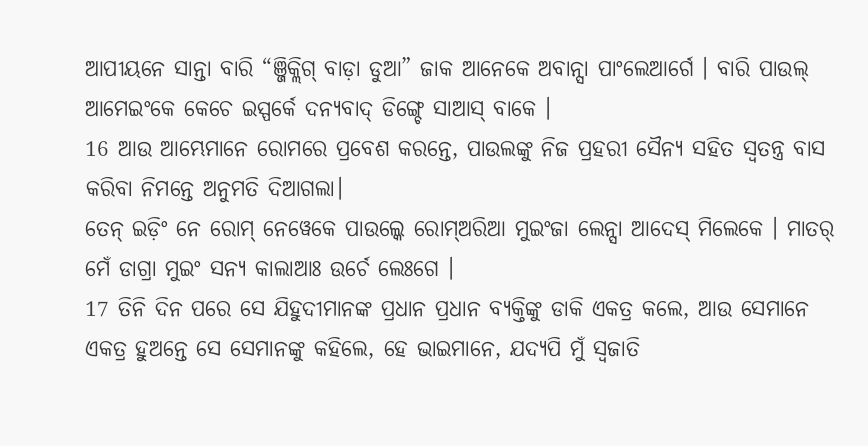ଆପୀୟନେ ସାନ୍ତା ବାରି “ଞ୍ଜିକ୍ଲିଗ୍ ବାଡ଼ା ଡୁଆ” ଜାକ ଆନେକେ ଅବାନ୍ସା ପାଂଲେଆର୍ଗେ । ବାରି ପାଉଲ୍ ଆମେଇଂକେ କେଚେ ଇସ୍ପର୍କେ ଦନ୍ୟବାଦ୍ ଡିଙ୍ଗ୍ଚେ ସାଆସ୍ ବାକେ ।
16 ଆଉ ଆମ୍ଭେମାନେ ରୋମରେ ପ୍ରବେଶ କରନ୍ତେ, ପାଉଲଙ୍କୁ ନିଜ ପ୍ରହରୀ ସୈନ୍ୟ ସହିତ ସ୍ୱତନ୍ତ୍ର ବାସ କରିବା ନିମନ୍ତେ ଅନୁମତି ଦିଆଗଲା।
ତେନ୍ ଇଡ଼ିଂ ନେ ରୋମ୍ ନେୱେକେ ପାଉଲ୍କେ ରୋମ୍ଅରିଆ ମୁଇଂଜା ଲେନ୍ସା ଆଦେସ୍ ମିଲେକେ । ମାତର୍ ମେଁ ଡାଗ୍ରା ମୁଇଂ ସନ୍ୟ କାଲାଆଃ ଉର୍ଚେ ଲେଃଗେ ।
17 ତିନି ଦିନ ପରେ ସେ ଯିହୁଦୀମାନଙ୍କ ପ୍ରଧାନ ପ୍ରଧାନ ବ୍ୟକ୍ତିଙ୍କୁ ଡାକି ଏକତ୍ର କଲେ, ଆଉ ସେମାନେ ଏକତ୍ର ହୁଅନ୍ତେ ସେ ସେମାନଙ୍କୁ କହିଲେ, ହେ ଭାଇମାନେ, ଯଦ୍ୟପି ମୁଁ ସ୍ୱଜାତି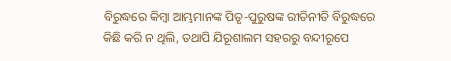ବିରୁଦ୍ଧରେ କିମ୍ବା ଆମ୍ଭମାନଙ୍କ ପିତୃ-ପୁରୁଷଙ୍କ ରୀତିନୀତି ବିରୁଦ୍ଧରେ କିଛି କରି ନ ଥିଲି, ତଥାପି ଯିରୂଶାଲମ ସହରରୁ ବନ୍ଦୀରୂପେ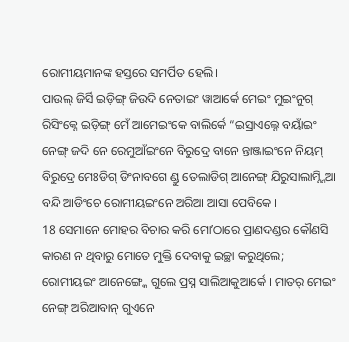ରୋମୀୟମାନଙ୍କ ହସ୍ତରେ ସମର୍ପିତ ହେଲି।
ପାଉଲ୍ ଜିର୍ସି ଇଡ଼ିଙ୍ଗ୍ ଜିଉଦି ନେତାଇଂ ୱାଆର୍କେ ମେଇଂ ମୁଇଂନୁଗ୍ ରିସିଂକ୍ନେ ଇଡ଼ିଙ୍ଗ୍ ମେଁ ଆମେଇଂକେ ବାଲିର୍କେ “ଇସ୍ରାଏଲ୍ନେ ବୟାଁଇଂ ନେଙ୍ଗ୍ ଜଦି ନେ ରେମୁଆଁଇଂନେ ବିରୁଦ୍ରେ ବାନେ ନ୍ତାଞ୍ଜାଇଂନେ ନିୟମ୍ ବିରୁଦ୍ରେ ମେଃଡିଗ୍ ଡିଂନାବଗେ ଣ୍ଡୁ ତେଲାଡିଗ୍ ଆନେଙ୍ଗ୍ ଯିରୁସାଲାମ୍ନ୍ନିଆ ବନ୍ଦି ଆଡିଂଚେ ରୋମୀୟଇଂନେ ଅରିଆ ଆସା ପେବିକେ ।
18 ସେମାନେ ମୋହର ବିଚାର କରି ମୋʼଠାରେ ପ୍ରାଣଦଣ୍ଡର କୌଣସି କାରଣ ନ ଥିବାରୁ ମୋତେ ମୁକ୍ତି ଦେବାକୁ ଇଚ୍ଛା କରୁଥିଲେ;
ରୋମୀୟଇଂ ଆନେଙ୍ଗ୍କେ ଗୁଲେ ପ୍ରସ୍ନ ସାଲିଆକୁଆର୍କେ । ମାତର୍ ମେଇଂ ନେଙ୍ଗ୍ ଅରିଆବାନ୍ ଗୁଏନେ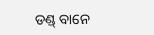ଡଣ୍ଡ୍ ବାନେ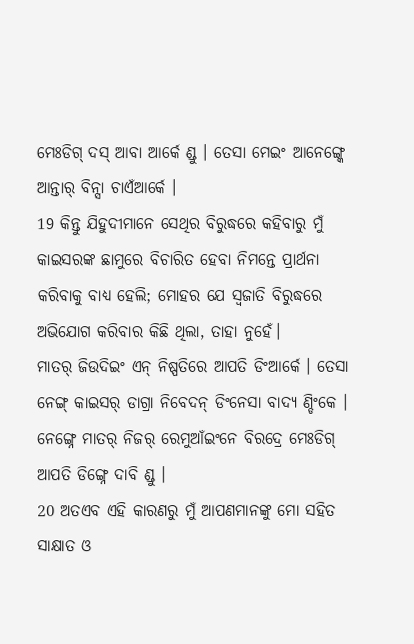ମେଃଡିଗ୍ ଦସ୍ ଆବା ଆର୍କେ ଣ୍ଡୁ । ତେସା ମେଇଂ ଆନେଙ୍ଗ୍କେ ଆନ୍ତାର୍ ବିନ୍ସା ଚାଏଁଆର୍କେ ।
19 କିନ୍ତୁ ଯିହୁଦୀମାନେ ସେଥିର ବିରୁଦ୍ଧରେ କହିବାରୁ ମୁଁ କାଇସରଙ୍କ ଛାମୁରେ ବିଚାରିତ ହେବା ନିମନ୍ତେ ପ୍ରାର୍ଥନା କରିବାକୁ ବାଧ୍ୟ ହେଲି; ମୋହର ଯେ ସ୍ୱଜାତି ବିରୁଦ୍ଧରେ ଅଭିଯୋଗ କରିବାର କିଛି ଥିଲା, ତାହା ନୁହେଁ।
ମାତର୍ ଜିଉଦିଇଂ ଏନ୍ ନିଷ୍ପତିରେ ଆପତି ଡିଂଆର୍କେ । ତେସା ନେଙ୍ଗ୍ କାଇସର୍ ଡାଗ୍ରା ନିବେଦନ୍ ଡିଂନେସା ବାଦ୍ୟ ଣ୍ଡିଂକେ । ନେଙ୍ଗ୍ନେ ମାତର୍ ନିଜର୍ ରେମୁଆଁଇଂନେ ବିରଦ୍ରେ ମେଃଡିଗ୍ ଆପତି ଡିଙ୍ଗ୍ନେ ଦାବି ଣ୍ଡୁ ।
20 ଅତଏବ ଏହି କାରଣରୁ ମୁଁ ଆପଣମାନଙ୍କୁ ମୋ ସହିତ ସାକ୍ଷାତ ଓ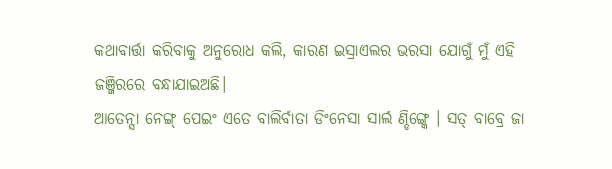କଥାବାର୍ତ୍ତା କରିବାକୁ ଅନୁରୋଧ କଲି, କାରଣ ଇସ୍ରାଏଲର ଭରସା ଯୋଗୁଁ ମୁଁ ଏହି ଜଞ୍ଜିରରେ ବନ୍ଧାଯାଇଅଛି।
ଆତେନ୍ସା ନେଙ୍ଗ୍ ପେଇଂ ଏତେ ବାଲିର୍ବାତା ଡିଂନେସା ସାର୍ଲ ଣ୍ଡିଙ୍ଗ୍କେ । ସତ୍ ବାବ୍ରେ ଜା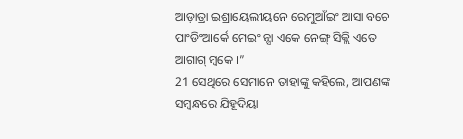ଆଡ଼ାତ୍ରା ଇଶ୍ରାୟେଲୀୟନେ ରେମୁଆଁଇଂ ଆସା ବଚେ ପାଂଡିଂଆର୍କେ ମେଇଂ ନ୍ସା ଏକେ ନେଙ୍ଗ୍ ସିକ୍ଲି ଏତେ ଆଗାଗ୍ ମ୍ୱକେ ।”
21 ସେଥିରେ ସେମାନେ ତାହାଙ୍କୁ କହିଲେ, ଆପଣଙ୍କ ସମ୍ବନ୍ଧରେ ଯିହୂଦିୟା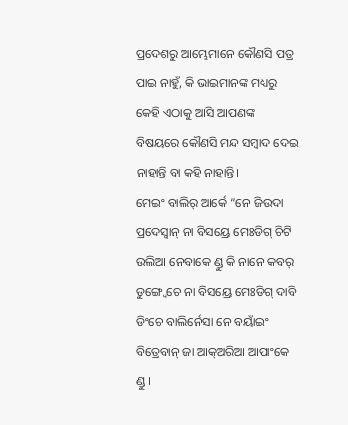ପ୍ରଦେଶରୁ ଆମ୍ଭେମାନେ କୌଣସି ପତ୍ର ପାଇ ନାହୁଁ, କି ଭାଇମାନଙ୍କ ମଧ୍ୟରୁ କେହି ଏଠାକୁ ଆସି ଆପଣଙ୍କ ବିଷୟରେ କୌଣସି ମନ୍ଦ ସମ୍ବାଦ ଦେଇ ନାହାନ୍ତି ବା କହି ନାହାନ୍ତି।
ମେଇଂ ବାଲିର୍ ଆର୍କେ “ନେ ଜିଉଦା ପ୍ରଦେସ୍ବାନ୍ ନା ବିସୟ୍ରେ ମେଃଡିଗ୍ ଚିଟି ଉଲିଆ ନେବାକେ ଣ୍ଡୁ କି ନାନେ କବର୍ ଡୁଙ୍ଗ୍ୱେଚେ ନା ବିସୟ୍ରେ ମେଃଡିଗ୍ ଦାବି ଡିଂଚେ ବାଲିର୍ନେସା ନେ ବୟାଁଇଂ ବିତ୍ରେବାନ୍ ଜା ଆକ୍ଅରିଆ ଆପାଂକେ ଣ୍ଡୁ ।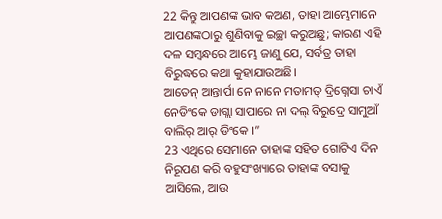22 କିନ୍ତୁ ଆପଣଙ୍କ ଭାବ କଅଣ, ତାହା ଆମ୍ଭେମାନେ ଆପଣଙ୍କଠାରୁ ଶୁଣିବାକୁ ଇଚ୍ଛା କରୁଅଛୁ; କାରଣ ଏହି ଦଳ ସମ୍ବନ୍ଧରେ ଆମ୍ଭେ ଜାଣୁ ଯେ, ସର୍ବତ୍ର ତାହା ବିରୁଦ୍ଧରେ କଥା କୁହାଯାଉଅଛି।
ଆତେନ୍ ଆନ୍ତାର୍ପା ନେ ନାନେ ମତାମତ୍ ଦ୍ରିଗ୍ନେସା ଚାଏଁ ନେଡିଂକେ ଡାଗ୍ଲା ସାପାରେ ନା ଦଲ୍ ବିରୁଦ୍ରେ ସାମୁଆଁ ବାଲିର୍ ଆର୍ ଡିଂକେ ।”
23 ଏଥିରେ ସେମାନେ ତାହାଙ୍କ ସହିତ ଗୋଟିଏ ଦିନ ନିରୂପଣ କରି ବହୁସଂଖ୍ୟାରେ ତାହାଙ୍କ ବସାକୁ ଆସିଲେ, ଆଉ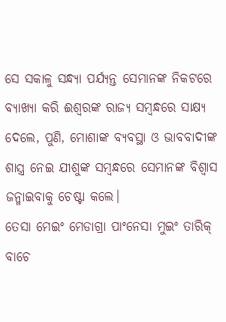ସେ ସକାଳୁ ସନ୍ଧ୍ୟା ପର୍ଯ୍ୟନ୍ତ ସେମାନଙ୍କ ନିକଟରେ ବ୍ୟାଖ୍ୟା କରି ଈଶ୍ବରଙ୍କ ରାଜ୍ୟ ସମ୍ବନ୍ଧରେ ସାକ୍ଷ୍ୟ ଦେଲେ, ପୁଣି, ମୋଶାଙ୍କ ବ୍ୟବସ୍ଥା ଓ ଭାବବାଦୀଙ୍କ ଶାସ୍ତ୍ର ନେଇ ଯୀଶୁଙ୍କ ସମ୍ବନ୍ଧରେ ସେମାନଙ୍କ ବିଶ୍ୱାସ ଜନ୍ମାଇବାକୁ ଚେଷ୍ଟା କଲେ।
ତେସା ମେଇଂ ମେଡାଗ୍ରା ପାଂନେସା ମୁଇଂ ତାରିକ୍ ବାଚେ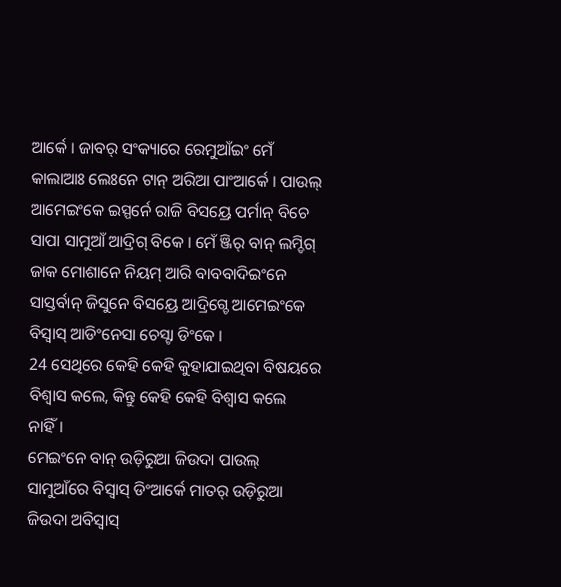ଆର୍କେ । ଜାବର୍ ସଂକ୍ୟାରେ ରେମୁଆଁଇଂ ମେଁ କାଲାଆଃ ଲେଃନେ ଟାନ୍ ଅରିଆ ପାଂଆର୍କେ । ପାଉଲ୍ ଆମେଇଂକେ ଇସ୍ପର୍ନେ ରାଜି ବିସୟ୍ରେ ପର୍ମାନ୍ ବିଚେ ସାପା ସାମୁଆଁ ଆଦ୍ରିଗ୍ ବିକେ । ମେଁ ଞ୍ଜିର୍ ବାନ୍ ଲମ୍ଡିଗ୍ ଜାକ ମୋଶାନେ ନିୟମ୍ ଆରି ବାବବାଦିଇଂନେ ସାସ୍ତର୍ବାନ୍ ଜିସୁନେ ବିସୟ୍ରେ ଆଦ୍ରିଗ୍ଚେ ଆମେଇଂକେ ବିସ୍ବାସ୍ ଆଡିଂନେସା ଚେସ୍ଟା ଡିଂକେ ।
24 ସେଥିରେ କେହି କେହି କୁହାଯାଇଥିବା ବିଷୟରେ ବିଶ୍ୱାସ କଲେ, କିନ୍ତୁ କେହି କେହି ବିଶ୍ୱାସ କଲେ ନାହିଁ।
ମେଇଂନେ ବାନ୍ ଉଡ଼ିରୁଆ ଜିଉଦା ପାଉଲ୍ ସାମୁଆଁରେ ବିସ୍ବାସ୍ ଡିଂଆର୍କେ ମାତର୍ ଉଡ଼ିରୁଆ ଜିଉଦା ଅବିସ୍ବାସ୍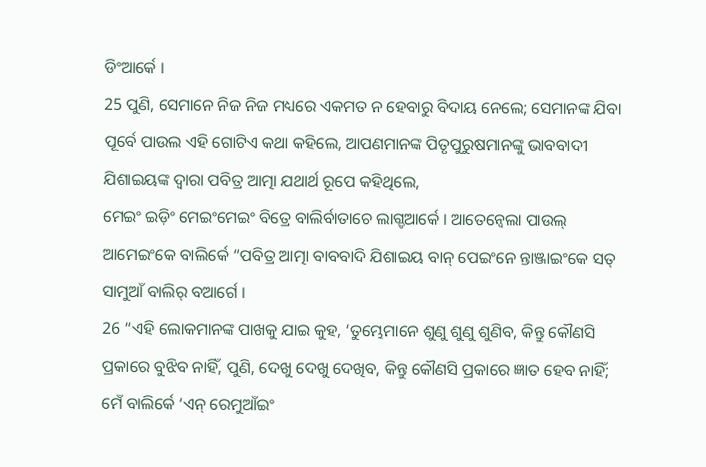ଡିଂଆର୍କେ ।
25 ପୁଣି, ସେମାନେ ନିଜ ନିଜ ମଧ୍ୟରେ ଏକମତ ନ ହେବାରୁ ବିଦାୟ ନେଲେ; ସେମାନଙ୍କ ଯିବା ପୂର୍ବେ ପାଉଲ ଏହି ଗୋଟିଏ କଥା କହିଲେ, ଆପଣମାନଙ୍କ ପିତୃପୁରୁଷମାନଙ୍କୁ ଭାବବାଦୀ ଯିଶାଇୟଙ୍କ ଦ୍ୱାରା ପବିତ୍ର ଆତ୍ମା ଯଥାର୍ଥ ରୂପେ କହିଥିଲେ,
ମେଇଂ ଇଡ଼ିଂ ମେଇଂମେଇଂ ବିତ୍ରେ ବାଲିର୍ବାତାଚେ ଲାଗ୍ଡଆର୍କେ । ଆତେନ୍ବେଲା ପାଉଲ୍ ଆମେଇଂକେ ବାଲିର୍କେ “ପବିତ୍ର ଆତ୍ମା ବାବବାଦି ଯିଶାଇୟ ବାନ୍ ପେଇଂନେ ନ୍ତାଞ୍ଜାଇଂକେ ସତ୍ ସାମୁଆଁ ବାଲିର୍ ବଆର୍ଗେ ।
26 “ଏହି ଲୋକମାନଙ୍କ ପାଖକୁ ଯାଇ କୁହ, ‘ତୁମ୍ଭେମାନେ ଶୁଣୁ ଶୁଣୁ ଶୁଣିବ, କିନ୍ତୁ କୌଣସି ପ୍ରକାରେ ବୁଝିବ ନାହିଁ, ପୁଣି, ଦେଖୁ ଦେଖୁ ଦେଖିବ, କିନ୍ତୁ କୌଣସି ପ୍ରକାରେ ଜ୍ଞାତ ହେବ ନାହିଁ;
ମେଁ ବାଲିର୍କେ ‘ଏନ୍ ରେମୁଆଁଇଂ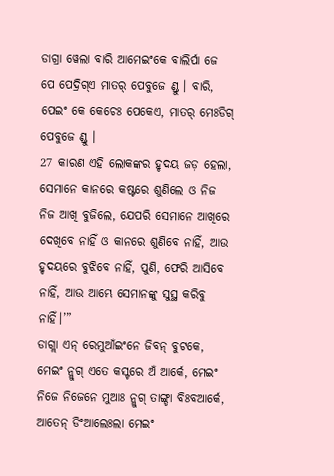ଡାଗ୍ରା ୱେଲା ବାରି ଆମେଇଂକେ ବାଲିର୍ପା ଜେ ପେ ପେଦ୍ରିଗ୍ଏ ମାତର୍ ପେବୁଜେ ଣ୍ଡୁ । ବାରି, ପେଇଂ କେ କେଚେଃ ପେକେଏ, ମାତର୍ ମେଃଡିଗ୍ ପେବୁଜେ ଣ୍ଡୁ ।
27 କାରଣ ଏହି ଲୋକଙ୍କର ହୃଦୟ ଜଡ଼ ହେଲା, ସେମାନେ କାନରେ କଷ୍ଟରେ ଶୁଣିଲେ ଓ ନିଜ ନିଜ ଆଖି ବୁଜିଲେ, ଯେପରି ସେମାନେ ଆଖିରେ ଦେଖିବେ ନାହିଁ ଓ କାନରେ ଶୁଣିବେ ନାହିଁ, ଆଉ ହୃଦୟରେ ବୁଝିବେ ନାହିଁ, ପୁଣି, ଫେରି ଆସିବେ ନାହିଁ, ଆଉ ଆମ୍ଭେ ସେମାନଙ୍କୁ ସୁସ୍ଥ କରିବୁ ନାହିଁ।’”
ଡାଗ୍ଲା ଏନ୍ ରେମୁଆଁଇଂନେ ଜିବନ୍ ବୁଟକେ, ମେଇଂ ନ୍ଲୁଗ୍ ଏତେ କସ୍ଟରେ ଅଁ ଆର୍କେ, ମେଇଂ ନିଜେ ନିଜେନେ ମୁଆଃ ନ୍ଲୁଗ୍ ତାଙ୍ଗ୍ଡା ବିଃବଆର୍କେ, ଆତେନ୍ ଡିଂଆଲେଃଲା ମେଇଂ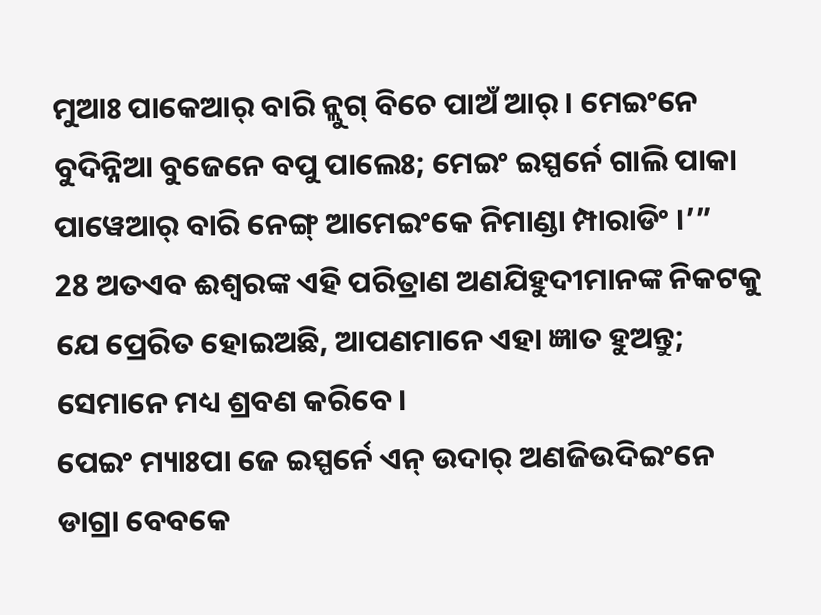ମୁଆଃ ପାକେଆର୍ ବାରି ନ୍ଲୁଗ୍ ବିଚେ ପାଅଁ ଆର୍ । ମେଇଂନେ ବୁଦିନ୍ନିଆ ବୁଜେନେ ବପୁ ପାଲେଃ; ମେଇଂ ଇସ୍ପର୍ନେ ଗାଲି ପାକା ପାୱେଆର୍ ବାରି ନେଙ୍ଗ୍ ଆମେଇଂକେ ନିମାଣ୍ଡା ମ୍ପାରାଡିଂ ।’”
28 ଅତଏବ ଈଶ୍ବରଙ୍କ ଏହି ପରିତ୍ରାଣ ଅଣଯିହୁଦୀମାନଙ୍କ ନିକଟକୁ ଯେ ପ୍ରେରିତ ହୋଇଅଛି, ଆପଣମାନେ ଏହା ଜ୍ଞାତ ହୁଅନ୍ତୁ; ସେମାନେ ମଧ୍ୟ ଶ୍ରବଣ କରିବେ।
ପେଇଂ ମ୍ୟାଃପା ଜେ ଇସ୍ପର୍ନେ ଏନ୍ ଉଦାର୍ ଅଣଜିଉଦିଇଂନେ ଡାଗ୍ରା ବେବକେ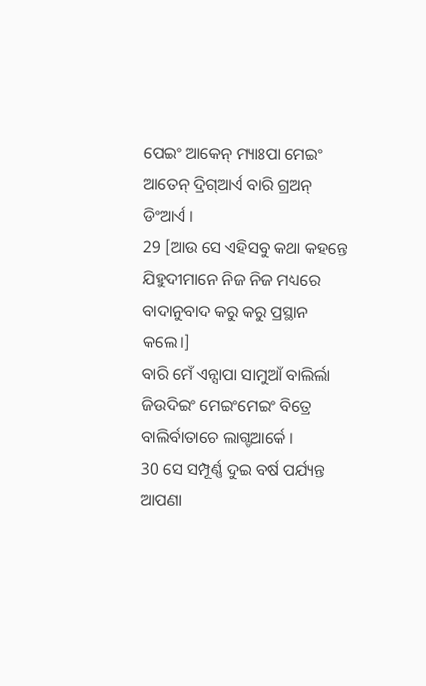ପେଇଂ ଆକେନ୍ ମ୍ୟାଃପା ମେଇଂ ଆତେନ୍ ଦ୍ରିଗ୍ଆର୍ଏ ବାରି ଗ୍ରଅନ୍ ଡିଂଆର୍ଏ ।
29 [ଆଉ ସେ ଏହିସବୁ କଥା କହନ୍ତେ ଯିହୁଦୀମାନେ ନିଜ ନିଜ ମଧ୍ୟରେ ବାଦାନୁବାଦ କରୁ କରୁ ପ୍ରସ୍ଥାନ କଲେ।]
ବାରି ମେଁ ଏନ୍ସାପା ସାମୁଆଁ ବାଲିର୍ଲା ଜିଉଦିଇଂ ମେଇଂମେଇଂ ବିତ୍ରେ ବାଲିର୍ବାତାଚେ ଲାଗ୍ଡଆର୍କେ ।
30 ସେ ସମ୍ପୂର୍ଣ୍ଣ ଦୁଇ ବର୍ଷ ପର୍ଯ୍ୟନ୍ତ ଆପଣା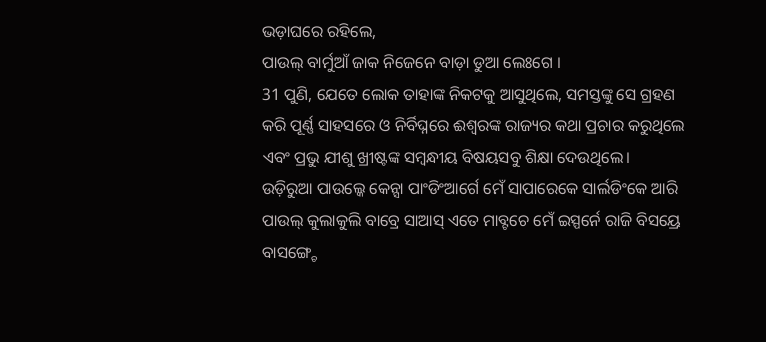ଭଡ଼ାଘରେ ରହିଲେ,
ପାଉଲ୍ ବାର୍ମୁଆଁ ଜାକ ନିଜେନେ ବାଡ଼ା ଡୁଆ ଲେଃଗେ ।
31 ପୁଣି, ଯେତେ ଲୋକ ତାହାଙ୍କ ନିକଟକୁ ଆସୁଥିଲେ, ସମସ୍ତଙ୍କୁ ସେ ଗ୍ରହଣ କରି ପୂର୍ଣ୍ଣ ସାହସରେ ଓ ନିର୍ବିଘ୍ନରେ ଈଶ୍ବରଙ୍କ ରାଜ୍ୟର କଥା ପ୍ରଚାର କରୁଥିଲେ ଏବଂ ପ୍ରଭୁ ଯୀଶୁ ଖ୍ରୀଷ୍ଟଙ୍କ ସମ୍ବନ୍ଧୀୟ ବିଷୟସବୁ ଶିକ୍ଷା ଦେଉଥିଲେ।
ଉଡ଼ିରୁଆ ପାଉଲ୍କେ କେନ୍ସା ପାଂଡିଂଆର୍ଗେ ମେଁ ସାପାରେକେ ସାର୍ଲଡିଂକେ ଆରି ପାଉଲ୍ କୁଲାକୁଲି ବାବ୍ରେ ସାଆସ୍ ଏତେ ମାବ୍ଟଚେ ମେଁ ଇସ୍ପର୍ନେ ରାଜି ବିସୟ୍ରେ ବାସଙ୍ଗ୍ଚେ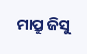ମାପ୍ରୁ ଜିସୁ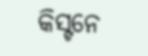କିସ୍ଟନେ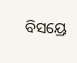ବିସୟ୍ରେ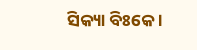ସିକ୍ୟା ବିଃକେ ।